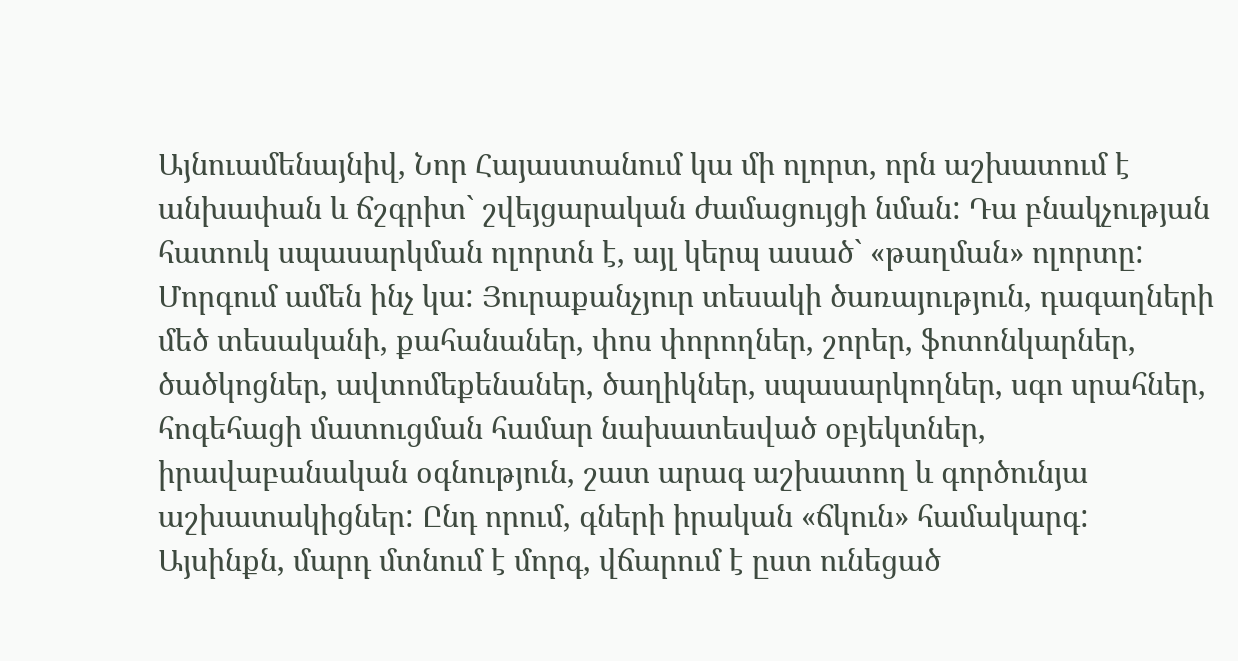Այնուամենայնիվ, Նոր Հայաստանում կա մի ոլորտ, որն աշխատում է անխափան և ճշգրիտ` շվեյցարական ժամացույցի նման: Դա բնակչության հատուկ սպասարկման ոլորտն է, այլ կերպ ասած` «թաղման» ոլորտը:
Մորգում ամեն ինչ կա: Յուրաքանչյուր տեսակի ծառայություն, դագաղների մեծ տեսականի, քահանաներ, փոս փորողներ, շորեր, ֆոտոնկարներ, ծածկոցներ, ավտոմեքենաներ, ծաղիկներ, սպասարկողներ, սգո սրահներ, հոգեհացի մատուցման համար նախատեսված օբյեկտներ, իրավաբանական օգնություն, շատ արագ աշխատող և գործունյա աշխատակիցներ: Ընդ որում, գների իրական «ճկուն» համակարգ: Այսինքն, մարդ մտնում է մորգ, վճարում է ըստ ունեցած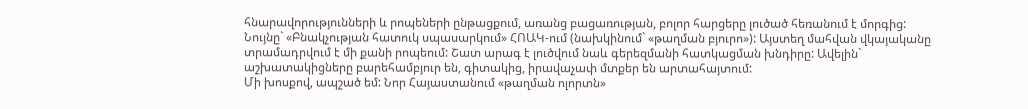հնարավորությունների և րոպեների ընթացքում, առանց բացառության, բոլոր հարցերը լուծած հեռանում է մորգից:
Նույնը` «Բնակչության հատուկ սպասարկում» ՀՈԱԿ-ում (նախկինում` «թաղման բյուրո»): Այստեղ մահվան վկայականը տրամադրվում է մի քանի րոպեում: Շատ արագ է լուծվում նաև գերեզմանի հատկացման խնդիրը: Ավելին` աշխատակիցները բարեհամբյուր են, գիտակից, իրավաչափ մտքեր են արտահայտում:
Մի խոսքով, ապշած եմ: Նոր Հայաստանում «թաղման ոլորտն»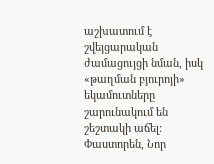աշխատում է շվեյցարական ժամացույցի նման, իսկ «թաղման բյուրոյի» եկամուտները շարունակում են շեշտակի աճել:
Փաստորեն, Նոր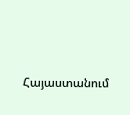Հայաստանում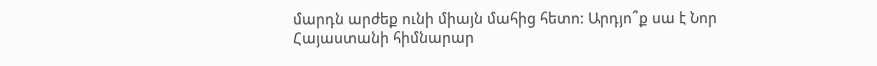մարդն արժեք ունի միայն մահից հետո: Արդյո՞ք սա է Նոր Հայաստանի հիմնարար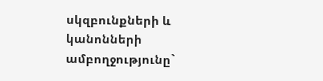սկզբունքների և կանոնների ամբողջությունը`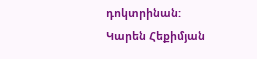դոկտրինան:
Կարեն Հեքիմյան